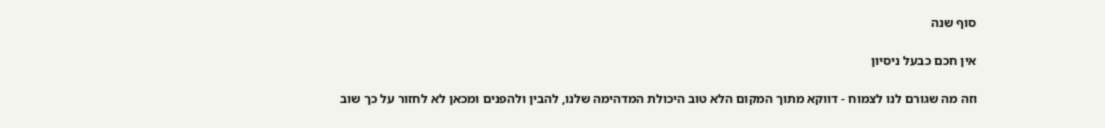סוף שנה

אין חכם כבעל ניסיון

וזה מה שגורם לנו לצמוח - דווקא מתוך המקום הלא טוב היכולת המדהימה שלנו, להבין ולהפנים ומכאן לא לחזור על כך שוב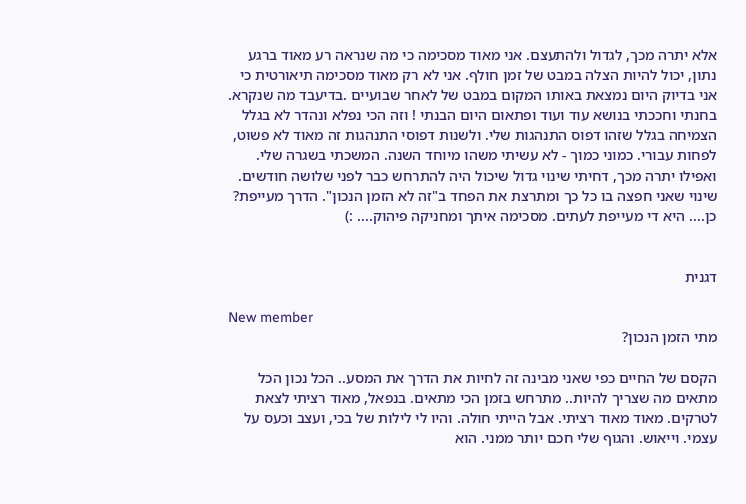אלא יתרה מכך, לגדול ולהתעצם. אני מאוד מסכימה כי מה שנראה רע מאוד ברגע נתון, יכול להיות הצלה במבט של זמן חולף. אני לא רק מאוד מסכימה תיאורטית כי אני בדיוק היום נמצאת באותו המקום במבט של לאחר שבועיים .בדיעבד מה שנקרא. בחנתי וחככתי בנושא עוד ועוד ופתאום היום הבנתי ! וזה הכי נפלא ונהדר לא בגלל הצמיחה בגלל שזהו דפוס התנהגות שלי. ולשנות דפוסי התנהגות זה מאוד לא פשוט, לפחות עבורי. כמוני כמוך - לא עשיתי משהו מיוחד השנה. המשכתי בשגרה שלי. ואפילו יתרה מכך, דחיתי שינוי גדול שיכול היה להתרחש כבר לפני שלושה חודשים. שינוי שאני חפצה בו כל כך ומתרצת את הפחד ב"זה לא הזמן הנכון". הדרך מעייפת? כן.... היא די מעייפת לעתים. מסכימה איתך ומחניקה פיהוק.... :)


דגנית

New member
מתי הזמן הנכון?

הקסם של החיים כפי שאני מבינה זה לחיות את הדרך את המסע.. הכל נכון הכל מתאים מה שצריך להיות.. מתרחש בזמן הכי מתאים. בנפאל, מאוד רציתי לצאת לטרקים. מאוד מאוד רציתי. אבל הייתי חולה. והיו לי לילות של בכי, ועצב וכעס על עצמי. וייאוש. והגוף שלי חכם יותר ממני. הוא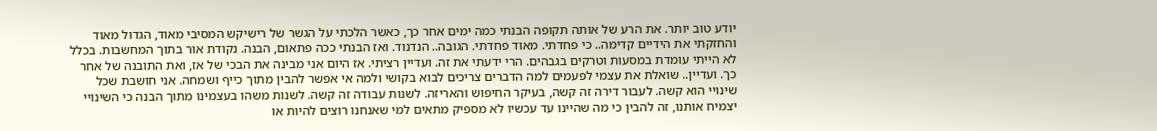יודע טוב יותר. את הרע של אותה תקופה הבנתי כמה ימים אחר כך, כאשר הלכתי על הגשר של רישיקש המסיבי מאוד, הגדול מאוד והחזקתי את הידיים קדימה.. כי פחדתי. מאוד פחדתי. הגובה.. הנדנוד. ואז הבנתי ככה פתאום, הבנה. נקודת אור בתוך המחשבות. בכלל לא הייתי עומדת במסעות וטרקים בגבהים. הרי ידעתי את זה. ועדיין רציתי. אז היום אני מבינה את הבכי של אז, ואת התובנה של אחר כך. ועדיין.. שואלת את עצמי לפעמים למה הדברים צריכים לבוא בקושי ולמה אי אפשר להבין מתוך כייף ושמחה. אני חושבת שכל שינויי הוא קשה. לעבור דירה זה קשה, בעיקר החיפוש והאריזה. לשנות עבודה זה קשה. לשנות משהו בעצמינו מתוך הבנה כי השינויי יצמיח אותנו, זה להבין כי מה שהיינו עד עכשיו לא מספיק מתאים למי שאנחנו רוצים להיות או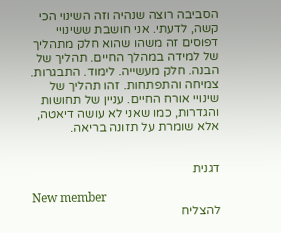הסביבה רוצה שנהיה וזה השינוי הכי קשה, לדעתי. אני חושבת ששינויי דפוסים זה משהו שהוא חלק מתהליך של למידה במהלך החיים. תהליך של הבנה. חלק מעשייה. לימוד. התבגרות. צמיחה והתפתחות. זהו תהליך של שינויי אורח החיים. עניין של תחושות והגדרות, כמו שאני לא עושה דיאטה, אלא שומרת על תזונה בריאה.


דגנית

New member
להצליח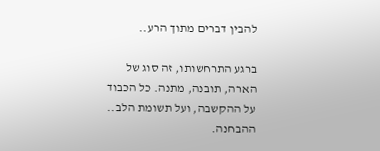להבין דברים מתוך הרע..

ברגע התרחשותו, זה סוג של הארה, תובנה, מתנה. כל הכבוד על ההקשבה, ועל תשומת הלב.. ההבחנה.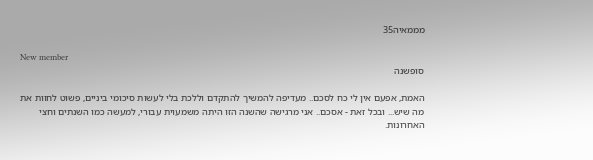מממאיה35

New member
סופשנה

האמת, אפעם אין לי כח לסכם.. מעדיפה להמשיך להתקדם וללכת בלי לעשות סיכומי ביניים, פשוט לחוות את מה שיש... ובכל זאת - אסכם.. אני מרגישה שהשנה הזו היתה משמעוית עבורי, למעשה כמו השנתים וחצי האחרונות.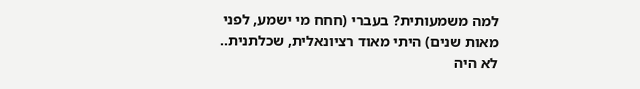למה משמעותית? בעברי (חחח מי ישמע, לפני מאות שנים) היתי מאוד רציונאלית, שכלתנית.. לא היה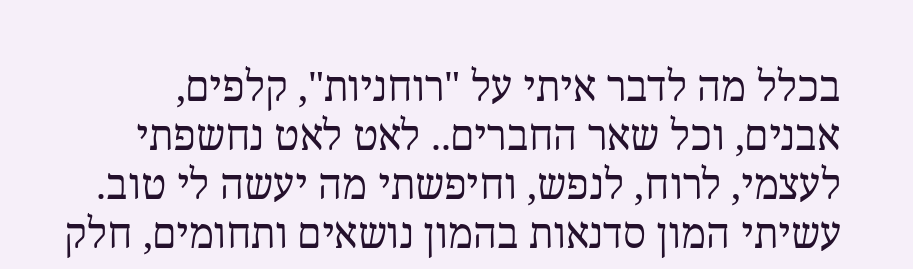בכלל מה לדבר איתי על "רוחניות", קלפים, אבנים, וכל שאר החברים.. לאט לאט נחשפתי לעצמי, לרוח, לנפש, וחיפשתי מה יעשה לי טוב. עשיתי המון סדנאות בהמון נושאים ותחומים, חלק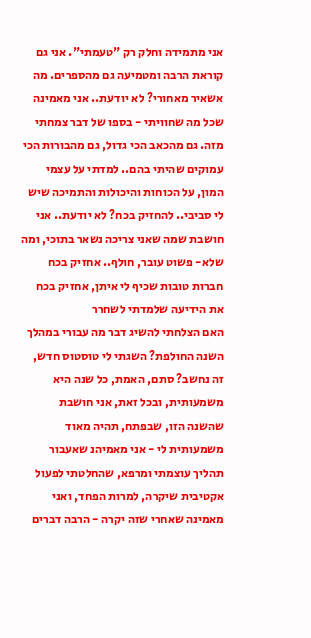אני מתמידה וחלק רק "טעמתי". אני גם קוראת הרבה ומטמיעה גם מהספרים. מה אשאיר מאחורי? לא יודעת.. אני מאמינה שכל מה שחוויתי - בספו של דבר צמחתי מזה. גם מהכאב הכי גדול, גם מהבורות הכי עמוקים שהיתי בהם.. למדתי על עצמי המון, על הכוחות והיכולות והתמיכה שיש לי סביבי.. להחזיק בכח? לא יודעת.. אני חושבת שמה שאני צריכה נשאר בתוכי, ומה שלא- פשוט עובר, חולף.. אחזיק בכח חברות טובות שכיף לי איתן, אחזיק בכח את הידיעה שלמדתי לשחרר
האם הצלחתי להשיג דבר מה עבורי במהלך השנה החולפת? השגתי לי טוסטוס חדש, זה נחשב? סתם, האמת, כל שנה היא משמעותית, ובכל זאת, אני חושבת שהשנה הזו, שבפתח, תהיה מאוד משמעותית לי - אני מאמיהנ שאעבור תהליך עוצמתי ומרפא, שהחלטתי לפעול אקטיבית שיקרה, למרות הפחד, ואני מאמינה שאחרי שזה יקרה - הרבה דברים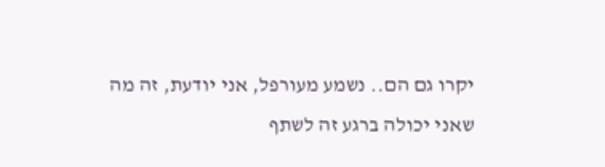יקרו גם הם.. נשמע מעורפל, אני יודעת, זה מה שאני יכולה ברגע זה לשתף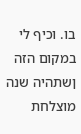בו. וכיף לי במקום הזה
ןשתהיה שנה מוצלחת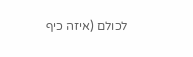לכולם (איזה כיף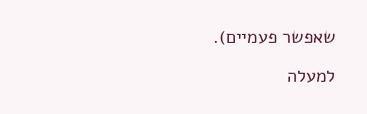שאפשר פעמיים).

למעלה